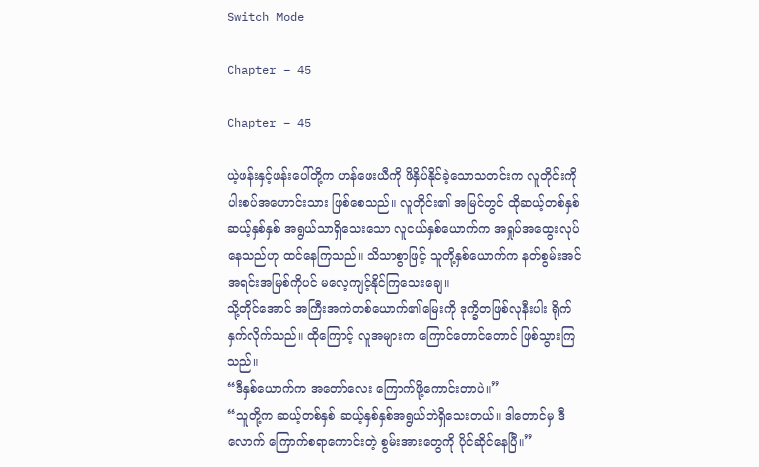Switch Mode

Chapter – 45

Chapter – 45

ယဲ့ဖန်းနှင့်ဖန်းပေါ်တို့က ဟန်ဖေးယီကို ဖိနှိပ်နိုင်ခဲ့သောသတင်းက လူတိုင်းကို ပါးစပ်အဟောင်းသား ဖြစ်စေသည်။ လူတိုင်း၏ အမြင်တွင် ထိုဆယ့်တစ်နှစ် ဆယ့်နှစ်နှစ် အရွယ်သာရှိသေးသော လူငယ်နှစ်ယောက်က အရှုပ်အထွေးလုပ်နေသည်ဟု ထင်နေကြသည်။ သိသာစွာဖြင့် သူတို့နှစ်ယောက်က နတ်စွမ်းအင်အရင်းအမြစ်ကိုပင် မလေ့ကျင့်နိုင်ကြသေးချေ။
သို့တိုင်အောင် အကြီးအကဲတစ်ယောက်၏မြေးကို ဒုက္ခိတဖြစ်လုနီးပါး ရိုက်နှက်လိုက်သည်။ ထိုကြောင့် လူအများက ကြောင်တောင်တောင် ဖြစ်သွားကြသည်။
“ဒီနှစ်ယောက်က အတော်လေး ကြောက်ဖို့ကောင်းတာပဲ။”
“သူတို့က ဆယ့်တစ်နှစ် ဆယ့်နှစ်နှစ်အရွယ်ဘဲရှိသေးတယ်။ ဒါတောင်မှ ဒီလောက် ကြောက်စရာကောင်းတဲ့ စွမ်းအားတွေကို ပိုင်ဆိုင်နေပြီ။”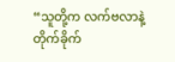“သူတို့က လက်ဗလာနဲ့ တိုက်ခိုက်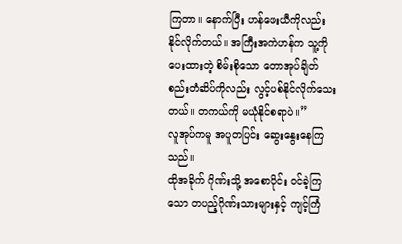ကြတာ။ နောက်ပြီး ဟန်ဖေးယီကိုလည်း နိုင်လိုက်တယ်။ အကြီးအကဲဟန်က သူ့ကိုပေးထားတဲ့ စိမ်းစိုသော တောအုပ်ချိတ်စည်းတံဆိပ်ကိုလည်း လွင့်ပစ်နိုင်လိုက်သေးတယ်။ တကယ်ကို မယုံနိုင်စရာပဲ။”
လူအုပ်ကမူ အပူတပြင်း ဆွေးနွေးနေကြသည်။
ထိုအခိုက် ဂိုဏ်းသို့ အစောပိုင်း ဝင်ခဲ့ကြသော တပည့်ဂိုဏ်းသားများနှင့် ကျင့်ကြံ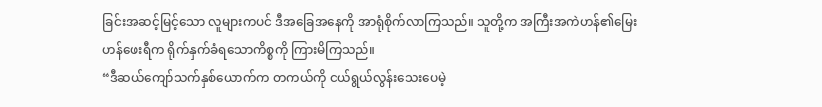ခြင်းအဆင့်မြင့်သော လူများကပင် ဒီအခြေအနေကို အာရုံစိုက်လာကြသည်။ သူတို့က အကြီးအကဲဟန်၏မြေး ဟန်ဖေးရီက ရိုက်နှက်ခံရသောကိစ္စကို ကြားမိကြသည်။
“ဒီဆယ်ကျော်သက်နှစ်ယောက်က တကယ်ကို ငယ်ရွယ်လွန်းသေးပေမဲ့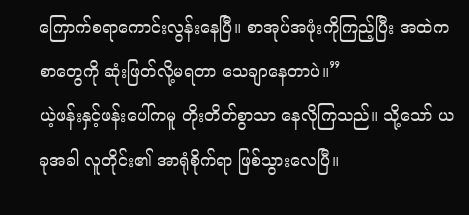ကြောက်စရာကောင်းလွန်းနေပြီ။ စာအုပ်အဖုံးကိုကြည့်ပြီး အထဲကစာတွေကို ဆုံးဖြတ်လို့မရတာ သေချာနေတာပဲ။”
ယဲ့ဖန်းနှင့်ဖန်းပေါ်ကမူ တိုးတိတ်စွာသာ နေလိုကြသည်။ သို့သော် ယခုအခါ လူတိုင်း၏ အာရုံစိုက်ရာ ဖြစ်သွားလေပြီ။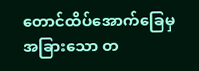တောင်ထိပ်အောက်ခြေမှ အခြားသော တ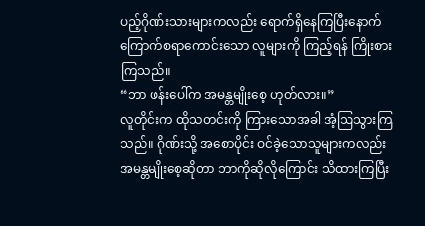ပည့်ဂိုဏ်းသားများကလည်း ရောက်ရှိနေကြပြီးနောက် ကြောက်စရာကောင်းသော လူများကို ကြည့်ရန် ကြိုးစားကြသည်။
“ဘာ ဖန်းပေါ်က အမန္တမျိုးစေ့ ဟုတ်လား။”
လူတိုင်းက ထိုသတင်းကို ကြားသောအခါ အံ့ဩသွားကြသည်။ ဂိုဏ်းသို့ အစောပိုင်း ဝင်ခဲ့သောသူများကလည်း အမန္တမျိုးစေ့ဆိုတာ ဘာကိုဆိုလိုကြောင်း သိထားကြပြီး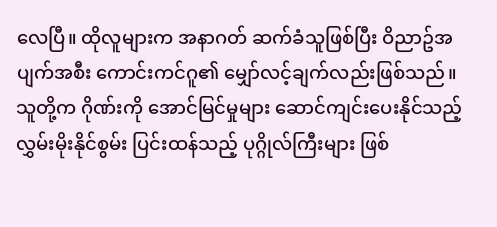လေပြီ။ ထိုလူများက အနာဂတ် ဆက်ခံသူဖြစ်ပြီး ဝိညာဥ်အပျက်အစီး ကောင်းကင်ဂူ၏ မျှော်လင့်ချက်လည်းဖြစ်သည်။ သူတို့က ဂိုဏ်းကို အောင်မြင်မှုများ ဆောင်ကျင်းပေးနိုင်သည့် လွှမ်းမိုးနိုင်စွမ်း ပြင်းထန်သည့် ပုဂ္ဂိုလ်ကြီးများ ဖြစ်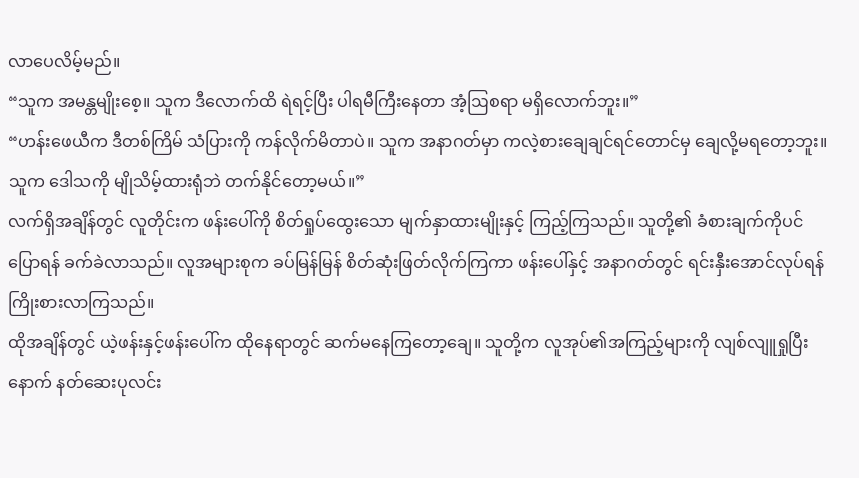လာပေလိမ့်မည်။
“သူက အမန္တမျိုးစေ့။ သူက ဒီလောက်ထိ ရဲရင့်ပြီး ပါရမီကြီးနေတာ အံ့ဩစရာ မရှိလောက်ဘူး။”
“ဟန်းဖေယီက ဒီတစ်ကြိမ် သံပြားကို ကန်လိုက်မိတာပဲ။ သူက အနာဂတ်မှာ ကလဲ့စားချေချင်ရင်တောင်မှ ချေလို့မရတော့ဘူး။ သူက ဒေါသကို မျိုသိမ့်ထားရုံဘဲ တက်နိုင်တော့မယ်။”
လက်ရှိအချိန်တွင် လူတိုင်းက ဖန်းပေါ်ကို စိတ်ရှုပ်ထွေးသော မျက်နှာထားမျိုးနှင့် ကြည့်ကြသည်။ သူတို့၏ ခံစားချက်ကိုပင် ပြောရန် ခက်ခဲလာသည်။ လူအများစုက ခပ်မြန်မြန် စိတ်ဆုံးဖြတ်လိုက်ကြကာ ဖန်းပေါ်နှင့် အနာဂတ်တွင် ရင်းနှီးအောင်လုပ်ရန် ကြိုးစားလာကြသည်။
ထိုအချိန်တွင် ယဲ့ဖန်းနှင့်ဖန်းပေါ်က ထိုနေရာတွင် ဆက်မနေကြတော့ချေ။ သူတို့က လူအုပ်၏အကြည့်များကို လျစ်လျူရှုပြီးနောက် နတ်ဆေးပုလင်း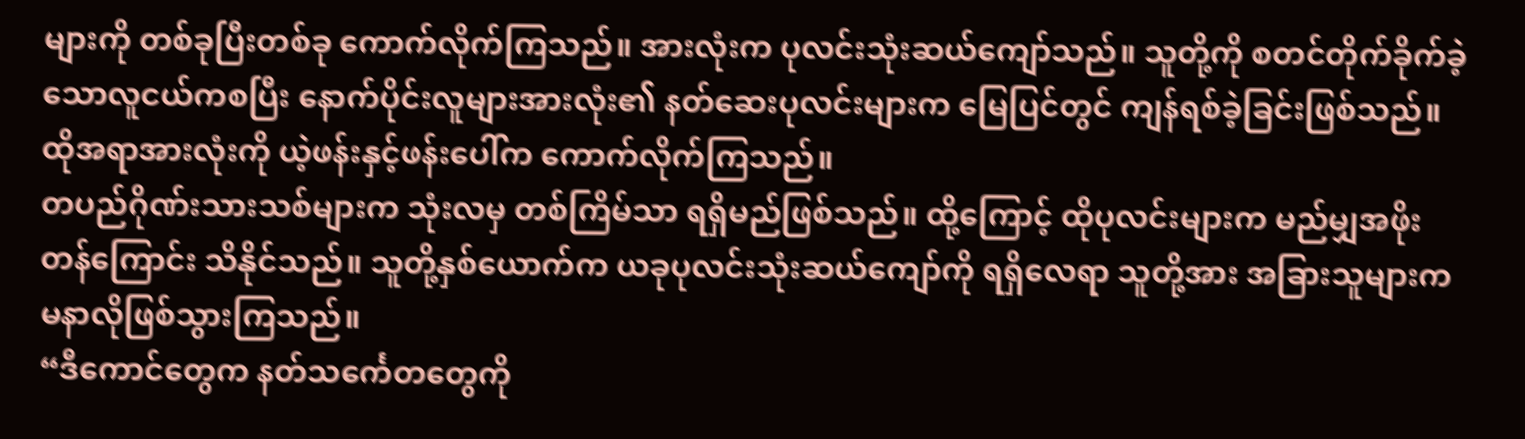များကို တစ်ခုပြီးတစ်ခု ကောက်လိုက်ကြသည်။ အားလုံးက ပုလင်းသုံးဆယ်ကျော်သည်။ သူတို့ကို စတင်တိုက်ခိုက်ခဲ့သောလူငယ်ကစပြီး နောက်ပိုင်းလူများအားလုံး၏ နတ်ဆေးပုလင်းများက မြေပြင်တွင် ကျန်ရစ်ခဲ့ခြင်းဖြစ်သည်။ ထိုအရာအားလုံးကို ယဲ့ဖန်းနှင့်ဖန်းပေါ်က ကောက်လိုက်ကြသည်။
တပည်ဂိုဏ်းသားသစ်များက သုံးလမှ တစ်ကြိမ်သာ ရရှိမည်ဖြစ်သည်။ ထို့ကြောင့် ထိုပုလင်းများက မည်မျှအဖိုးတန်ကြောင်း သိနိုင်သည်။ သူတို့နှစ်ယောက်က ယခုပုလင်းသုံးဆယ်ကျော်ကို ရရှိလေရာ သူတို့အား အခြားသူများက မနာလိုဖြစ်သွားကြသည်။
“ဒီကောင်တွေက နတ်သင်္ကေတတွေကို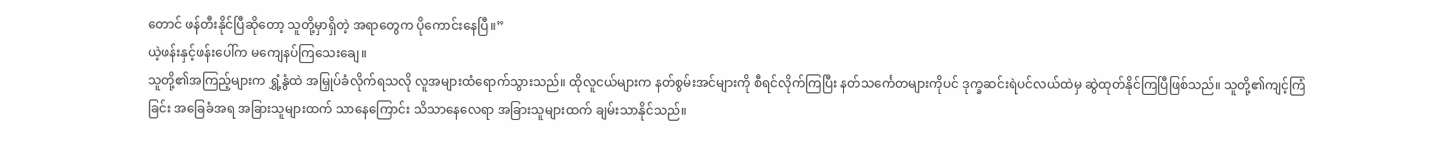တောင် ဖန်တီးနိုင်ပြီဆိုတော့ သူတို့မှာရှိတဲ့ အရာတွေက ပိုကောင်းနေပြီ။”
ယဲ့ဖန်းနှင့်ဖန်းပေါ်က မကျေနပ်ကြသေးချေ။
သူတို့၏အကြည့်များက ရွှံ့နွံထဲ အမြှုပ်ခံလိုက်ရသလို လူအများထံရောက်သွားသည်။ ထိုလူငယ်များက နတ်စွမ်းအင်များကို စီရင်လိုက်ကြပြီး နတ်သင်္ကေတများကိုပင် ဒုက္ခဆင်းရဲပင်လယ်ထဲမှ ဆွဲထုတ်နိုင်ကြပြီဖြစ်သည်။ သူတို့၏ကျင့်ကြံခြင်း အခြေခံအရ အခြားသူများထက် သာနေကြောင်း သိသာနေလေရာ အခြားသူများထက် ချမ်းသာနိုင်သည်။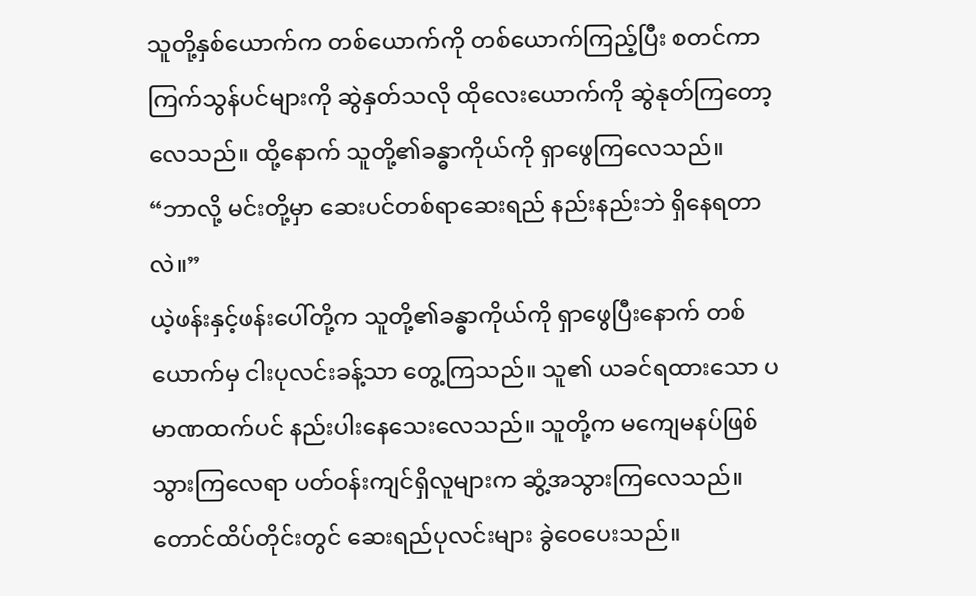သူတို့နှစ်ယောက်က တစ်ယောက်ကို တစ်ယောက်ကြည့်ပြီး စတင်ကာ ကြက်သွန်ပင်များကို ဆွဲနှတ်သလို ထိုလေးယောက်ကို ဆွဲနုတ်ကြတော့လေသည်။ ထို့နောက် သူတို့၏ခန္ဓာကိုယ်ကို ရှာဖွေကြလေသည်။
“ဘာလို့ မင်းတို့မှာ ဆေးပင်တစ်ရာဆေးရည် နည်းနည်းဘဲ ရှိနေရတာလဲ။”
ယဲ့ဖန်းနှင့်ဖန်းပေါ်တို့က သူတို့၏ခန္ဓာကိုယ်ကို ရှာဖွေပြီးနောက် တစ်ယောက်မှ ငါးပုလင်းခန့်သာ တွေ့ကြသည်။ သူ၏ ယခင်ရထားသော ပမာဏထက်ပင် နည်းပါးနေသေးလေသည်။ သူတို့က မကျေမနပ်ဖြစ်သွားကြလေရာ ပတ်ဝန်းကျင်ရှိလူများက ဆွံ့အသွားကြလေသည်။
တောင်ထိပ်တိုင်းတွင် ဆေးရည်ပုလင်းများ ခွဲဝေပေးသည်။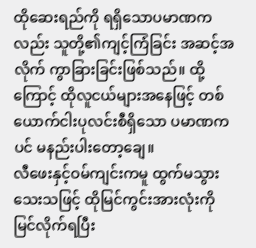ထိုဆေးရည်ကို ရရှိသောပမာဏကလည်း သူတို့၏ကျင့်ကြံခြင်း အဆင့်အလိုက် ကွာခြားခြင်းဖြစ်သည်။ ထို့ကြောင့် ထိုလူငယ်များအနေဖြင့် တစ်ယောက်ငါးပုလင်းစီရှိသော ပမာဏကပင် မနည်းပါးတော့ချေ။
လီဖေးနှင့်ဝမ်ကျင်းကမူ ထွက်မသွားသေးသဖြင့် ထိုမြင်ကွင်းအားလုံးကို မြင်လိုက်ရပြီး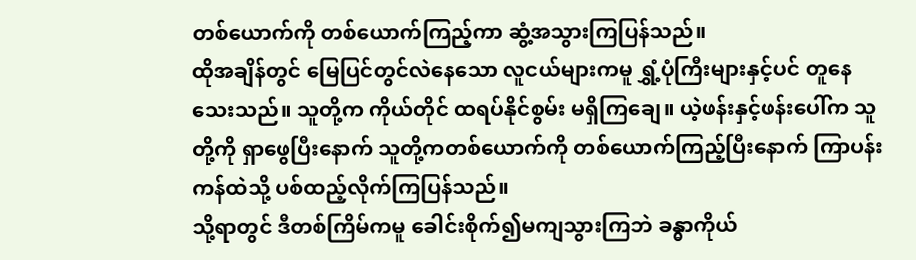တစ်ယောက်ကို တစ်ယောက်ကြည့်ကာ ဆွံ့အသွားကြပြန်သည်။
ထိုအချိန်တွင် မြေပြင်တွင်လဲနေသော လူငယ်များကမူ ရွှံ့ပုံကြီးများနှင့်ပင် တူနေသေးသည်။ သူတို့က ကိုယ်တိုင် ထရပ်နိုင်စွမ်း မရှိကြချေ။ ယဲ့ဖန်းနှင့်ဖန်းပေါ်က သူတို့ကို ရှာဖွေပြီးနောက် သူတို့ကတစ်ယောက်ကို တစ်ယောက်ကြည့်ပြီးနောက် ကြာပန်းကန်ထဲသို့ ပစ်ထည့်လိုက်ကြပြန်သည်။
သို့ရာတွင် ဒီတစ်ကြိမ်ကမူ ခေါင်းစိုက်၍မကျသွားကြဘဲ ခန္ဓာကိုယ်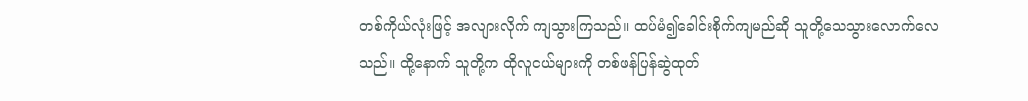တစ်ကိုယ်လုံးဖြင့် အလျားလိုက် ကျသွားကြသည်။ ထပ်မံ၍ခေါင်းစိုက်ကျမည်ဆို သူတို့သေသွားလောက်လေသည်။ ထို့နောက် သူတို့က ထိုလူငယ်များကို တစ်ဖန်ပြန်ဆွဲထုတ်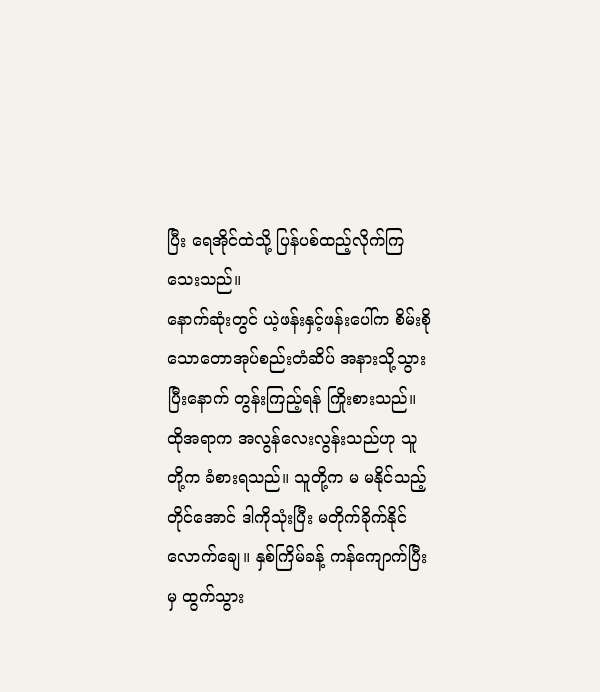ပြီး ရေအိုင်ထဲသို့ ပြန်ပစ်ထည့်လိုက်ကြသေးသည်။
နောက်ဆုံးတွင် ယဲ့ဖန်းနှင့်ဖန်းပေါ်က စိမ်းစိုသောတောအုပ်စည်းတံဆိပ် အနားသို့သွားပြီးနောက် တွန်းကြည့်ရန် ကြိုးစားသည်။ ထိုအရာက အလွန်လေးလွန်းသည်ဟု သူတို့က ခံစားရသည်။ သူတို့က မ မနိုင်သည့်တိုင်အောင် ဒါကိုသုံးပြီး မတိုက်ခိုက်နိုင်လောက်ချေ။ နှစ်ကြိမ်ခန့် ကန်ကျောက်ပြီးမှ ထွက်သွား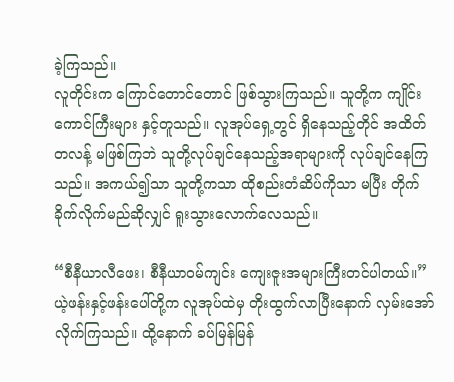ခဲ့ကြသည်။
လူတိုင်းက ကြောင်တောင်တောင် ဖြစ်သွားကြသည်။ သူတို့က ကျိုင်းကောင်ကြီးများ နှင့်တူသည်။ လူအုပ်ရှေ့တွင် ရှိနေသည့်တိုင် အထိတ်တလန့် မဖြစ်ကြဘဲ သူတို့လုပ်ချင်နေသည့်အရာများကို လုပ်ချင်နေကြသည်။ အကယ်၍သာ သူတို့ကသာ ထိုစည်းတံဆိပ်ကိုသာ မပြီး တိုက်ခိုက်လိုက်မည်ဆိုလျှင် ရူးသွားလောက်လေသည်။

“စီနီယာလီဖေး၊ စီနီယာဝမ်ကျင်း ကျေးဇူးအများကြီးတင်ပါတယ်။”
ယဲ့ဖန်းနှင့်ဖန်းပေါ်တို့က လူအုပ်ထဲမှ တိုးထွက်လာပြီးနောက် လှမ်းအော်လိုက်ကြသည်။ ထို့နောက် ခပ်မြန်မြန်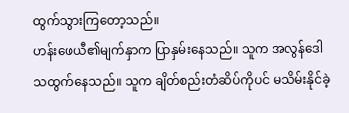ထွက်သွားကြတော့သည်။
ဟန်းဖေယီ၏မျက်နှာက ပြာနှမ်းနေသည်။ သူက အလွန်ဒေါသထွက်နေသည်။ သူက ချိတ်စည်းတံဆိပ်ကိုပင် မသိမ်းနိုင်ခဲ့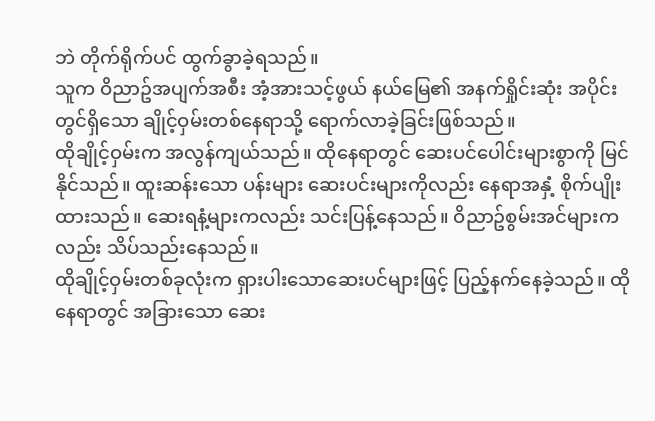ဘဲ တိုက်ရိုက်ပင် ထွက်ခွာခဲ့ရသည်။
သူက ဝိညာဥ်အပျက်အစီး အံ့အားသင့်ဖွယ် နယ်မြေ၏ အနက်ရှိုင်းဆုံး အပိုင်းတွင်ရှိသော ချိုင့်ဝှမ်းတစ်နေရာသို့ ရောက်လာခဲ့ခြင်းဖြစ်သည်။
ထိုချိုင့်ဝှမ်းက အလွန်ကျယ်သည်။ ထိုနေရာတွင် ဆေးပင်ပေါင်းများစွာကို မြင်နိုင်သည်။ ထူးဆန်းသော ပန်းများ ဆေးပင်းများကိုလည်း နေရာအနှံ့ စိုက်ပျိုးထားသည်။ ဆေးရနံ့များကလည်း သင်းပြန့်နေသည်။ ဝိညာဥ်စွမ်းအင်များကလည်း သိပ်သည်းနေသည်။
ထိုချိုင့်ဝှမ်းတစ်ခုလုံးက ရှားပါးသောဆေးပင်များဖြင့် ပြည့်နက်နေခဲ့သည်။ ထိုနေရာတွင် အခြားသော ဆေး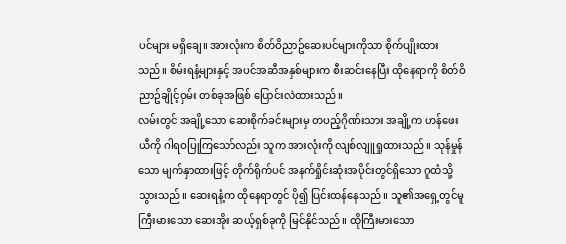ပင်များ မရှိချေ။ အားလုံးက စိတ်ဝိညာဥ်ဆေးပင်များကိုသာ စိုက်ပျိုးထားသည်။ စိမ်းရနံ့များနှင့် အပင်အဆီအနှစ်များက စီးဆင်းနေပြီး ထိုနေရာကို စိတ်ဝိညာဥ်ချိုင့်ဝှမ်း တစ်ခုအဖြစ် ပြောင်းလဲထားသည်။
လမ်းတွင် အချို့သော ဆေးစိုက်ခင်းများမှ တပည့်ဂိုဏ်းသား အချို့က ဟန်ဖေးယီကို ဂါရဝပြုကြသော်လည်း သူက အားလုံးကို လျစ်လျူရှုထားသည်။ သုန်မှုန်သော မျက်နှာထားဖြင့် တိုက်ရိုက်ပင် အနက်ရှိုင်းဆုံးအပိုင်းတွင်ရှိသော ဂူထံသို့ သွားသည်။ ဆေးရနံ့က ထိုနေရာတွင် ပို၍ ပြင်းထန်နေသည်။ သူ၏အရှေ့တွင်မူ ကြီးမားသော ဆေးအိုး ဆယ့်ရှစ်ခုကို မြင်နိုင်သည်။ ထိုကြီးမားသော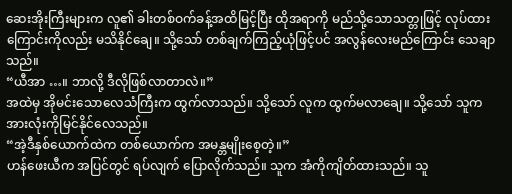ဆေးအိုးကြီးများက လူ၏ ခါးတစ်ဝက်ခန့်အထိမြင့်ပြီး ထိုအရာကို မည်သို့သောသတ္တုဖြင့် လုပ်ထားကြောင်းကိုလည်း မသိနိုင်ချေ။ သို့သော် တစ်ချက်ကြည့်ယုံဖြင့်ပင် အလွန်လေးမည်ကြောင်း သေချာသည်။
“ယီအာ …။ ဘာလို့ ဒီလိုဖြစ်လာတာလဲ။”
အထဲမှ အိုမင်းသောလေသံကြီးက ထွက်လာသည်။ သို့သော် လူက ထွက်မလာချေ။ သို့သော် သူက အားလုံးကိုမြင်နိုင်လေသည်။
“အဲ့ဒီနှစ်ယောက်ထဲက တစ်ယောက်က အမန္တမျိုးစေ့တဲ့။”
ဟန်ဖေးယီက အပြင်တွင် ရပ်လျက် ပြောလိုက်သည်။ သူက အံကိုကျိတ်ထားသည်။ သူ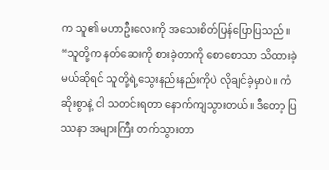က သူ၏ မဟာဦးလေးကို အသေးစိတ်ပြန်ပြောပြသည်။
“သူတို့က နတ်ဆေးကို စားခဲ့တာကို စောစောသာ သိထားခဲ့မယ်ဆိုရင် သူတို့ရဲ့သွေးနည်းနည်းကိုပဲ လိုချင်ခဲ့မှာပဲ။ ကံဆိုးစွာနဲ့ ငါ သတင်းရတာ နောက်ကျသွားတယ်။ ဒီတော့ ပြဿနာ အများကြီး တက်သွားတာ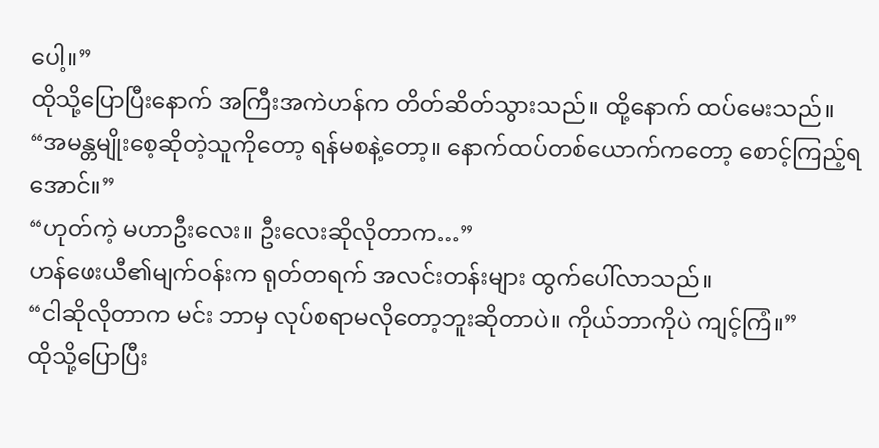ပေါ့။”
ထိုသို့ပြောပြီးနောက် အကြီးအကဲဟန်က တိတ်ဆိတ်သွားသည်။ ထို့နောက် ထပ်မေးသည်။
“အမန္တမျိုးစေ့ဆိုတဲ့သူကိုတော့ ရန်မစနဲ့တော့။ နောက်ထပ်တစ်ယောက်ကတော့ စောင့်ကြည့်ရအောင်။”
“ဟုတ်ကဲ့ မဟာဦးလေး။ ဦးလေးဆိုလိုတာက…”
ဟန်ဖေးယီ၏မျက်ဝန်းက ရုတ်တရက် အလင်းတန်းများ ထွက်ပေါ်လာသည်။
“ငါဆိုလိုတာက မင်း ဘာမှ လုပ်စရာမလိုတော့ဘူးဆိုတာပဲ။ ကိုယ်ဘာကိုပဲ ကျင့်ကြံ။”
ထိုသို့ပြောပြီး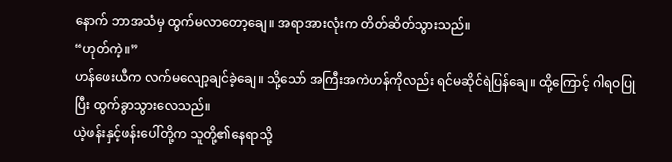နောက် ဘာအသံမှ ထွက်မလာတော့ချေ။ အရာအားလုံးက တိတ်ဆိတ်သွားသည်။
“ဟုတ်ကဲ့။”
ဟန်ဖေးယီက လက်မလျော့ချင်ခဲ့ချေ။ သို့သော် အကြီးအကဲဟန်ကိုလည်း ရင်မဆိုင်ရဲပြန်ချေ။ ထို့ကြောင့် ဂါရဝပြုပြီး ထွက်ခွာသွားလေသည်။
ယဲ့ဖန်းနှင့်ဖန်းပေါ်တို့က သူတို့၏နေရာသို့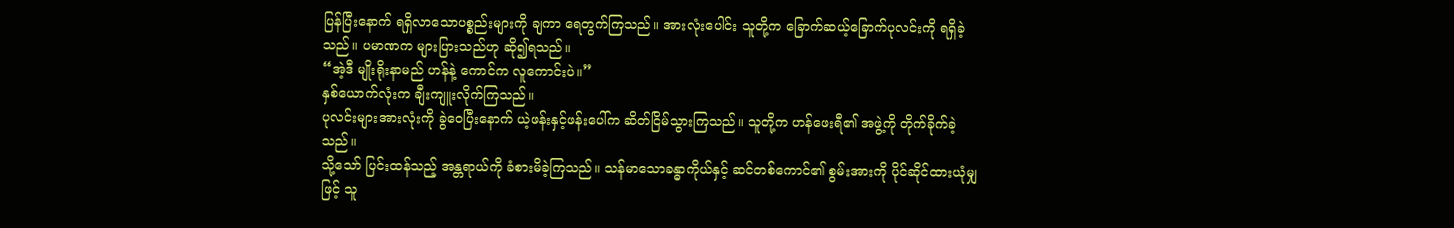ပြန်ပြီးနောက် ရရှိလာသောပစ္စည်းများကို ချကာ ရေတွက်ကြသည်။ အားလုံးပေါင်း သူတို့က ခြောက်ဆယ့်ခြောက်ပုလင်းကို ရရှိခဲ့သည်။ ပမာဏက များပြားသည်ဟု ဆို၍ရသည်။
“အဲ့ဒီ မျိုးရိုးနာမည် ဟန်နဲ့ ကောင်က လူကောင်းပဲ။”
နှစ်ယောက်လုံးက ချီးကျူးလိုက်ကြသည်။
ပုလင်းများအားလုံးကို ခွဲဝေပြီးနောက် ယဲ့ဖန်းနှင့်ဖန်းပေါ်က ဆိတ်ငြိမ်သွားကြသည်။ သူတို့က ဟန်ဖေးရီ၏ အဖွဲ့ကို တိုက်ခိုက်ခဲ့သည်။
သို့သော် ပြင်းထန်သည့် အန္တရာယ်ကို ခံစားမိခဲ့ကြသည်။ သန်မာသောခန္ဓာကိုယ်နှင့် ဆင်တစ်ကောင်၏ စွမ်းအားကို ပိုင်ဆိုင်ထားယုံမျှဖြင့် သူ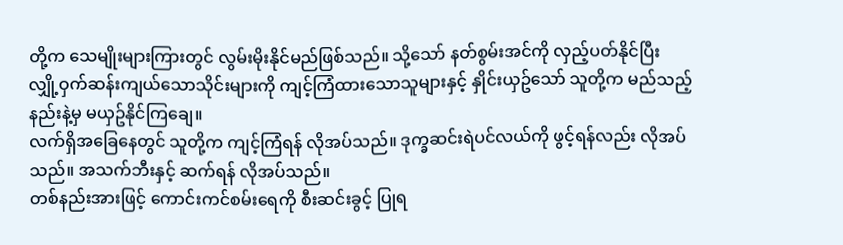တို့က သေမျိုးများကြားတွင် လွမ်းမိုးနိုင်မည်ဖြစ်သည်။ သို့သော် နတ်စွမ်းအင်ကို လှည့်ပတ်နိုင်ပြီး လျှို့ဝှက်ဆန်းကျယ်သောသိုင်းများကို ကျင့်ကြံထားသောသူများနှင့် နှိုင်းယှဥ်သော် သူတို့က မည်သည့်နည်းနဲ့မှ မယှဥ်နိုင်ကြချေ။
လက်ရှိအခြေနေတွင် သူတို့က ကျင့်ကြံရန် လိုအပ်သည်။ ဒုက္ခဆင်းရဲပင်လယ်ကို ဖွင့်ရန်လည်း လိုအပ်သည်။ အသက်ဘီးနှင့် ဆက်ရန် လိုအပ်သည်။
တစ်နည်းအားဖြင့် ကောင်းကင်စမ်းရေကို စီးဆင်းခွင့် ပြုရ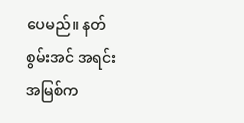ပေမည်။ နတ်စွမ်းအင် အရင်းအမြစ်က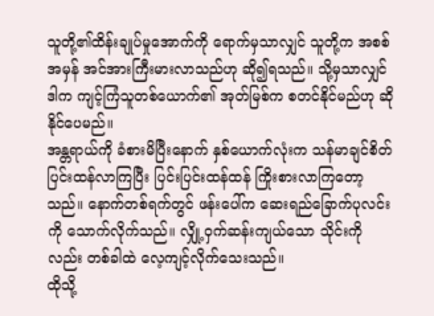သူတို့၏ထိန်းချုပ်မှုအောက်ကို ရောက်မှသာလျှင် သူတို့က အစစ်အမှန် အင်အားကြီးမားလာသည်ဟု ဆို၍ရသည်။ သို့မှသာလျှင် ဒါက ကျင့်ကြံသူတစ်ယောက်၏ အုတ်မြစ်က စတင်နိုင်မည်ဟု ဆိုနိုင်ပေမည်။
အန္တရာယ်ကို ခံစားမိပြီးနောက် နှစ်ယောက်လုံးက သန်မာချင်စိတ် ပြင်းထန်လာကြပြီး ပြင်းပြင်းထန်ထန် ကြိုးစားလာကြတော့သည်။ နောက်တစ်ရက်တွင် ဖန်းပေါ်က ဆေးရည်ခြောက်ပုလင်းကို သောက်လိုက်သည်။ လျှို့ဝှက်ဆန်းကျယ်သော သိုင်းကိုလည်း တစ်ခါထဲ လေ့ကျင့်လိုက်သေးသည်။
ထိုသို့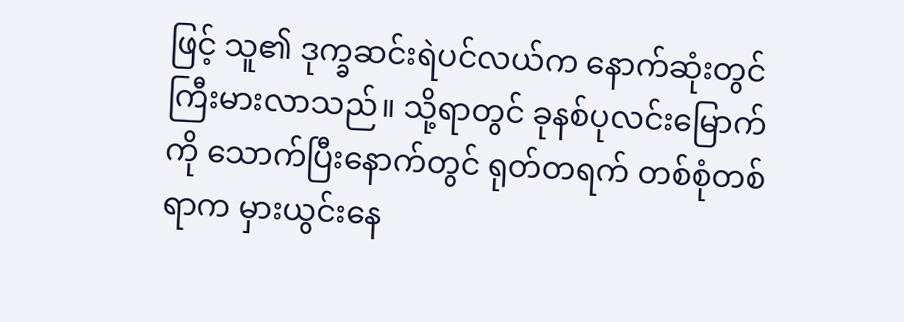ဖြင့် သူ၏ ဒုက္ခဆင်းရဲပင်လယ်က နောက်ဆုံးတွင်ကြီးမားလာသည်။ သို့ရာတွင် ခုနစ်ပုလင်းမြောက်ကို သောက်ပြီးနောက်တွင် ရုတ်တရက် တစ်စုံတစ်ရာက မှားယွင်းနေ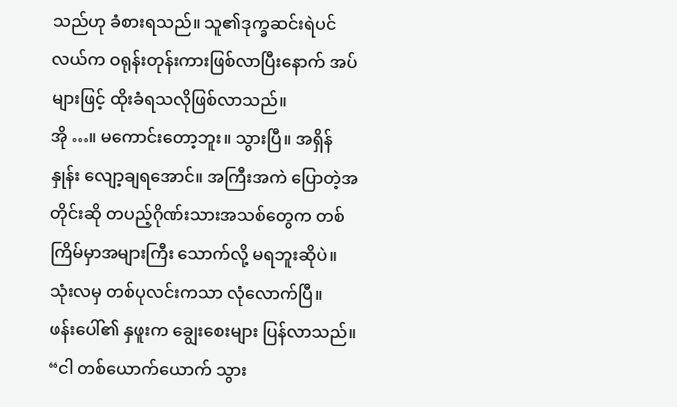သည်ဟု ခံစားရသည်။ သူ၏ဒုက္ခဆင်းရဲပင်လယ်က ဝရုန်းတုန်းကားဖြစ်လာပြီးနောက် အပ်များဖြင့် ထိုးခံရသလိုဖြစ်လာသည်။
အို …။ မကောင်းတော့ဘူး။ သွားပြီ။ အရှိန်နှုန်း လျော့ချရအောင်။ အကြီးအကဲ ပြောတဲ့အတိုင်းဆို တပည့်ဂိုဏ်းသားအသစ်တွေက တစ်ကြိမ်မှာအများကြီး သောက်လို့ မရဘူးဆိုပဲ။ သုံးလမှ တစ်ပုလင်းကသာ လုံလောက်ပြီ။
ဖန်းပေါ်၏ နှဖူးက ချွေးစေးများ ပြန်လာသည်။
“ငါ တစ်ယောက်ယောက် သွား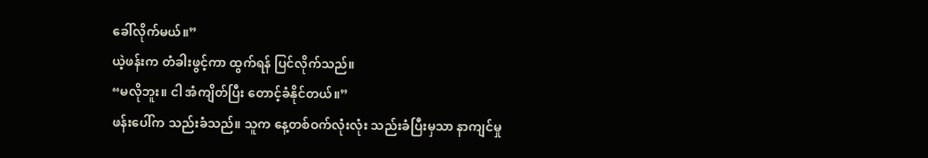ခေါ်လိုက်မယ်။”
ယဲ့ဖန်းက တံခါးဖွင့်ကာ ထွက်ရန် ပြင်လိုက်သည်။
“မလိုဘူး။ ငါ အံကျိတ်ပြီး တောင့်ခံနိုင်တယ်။”
ဖန်းပေါ်က သည်းခံသည်။ သူက နေ့တစ်ဝက်လုံးလုံး သည်းခံပြီးမှသာ နာကျင်မှု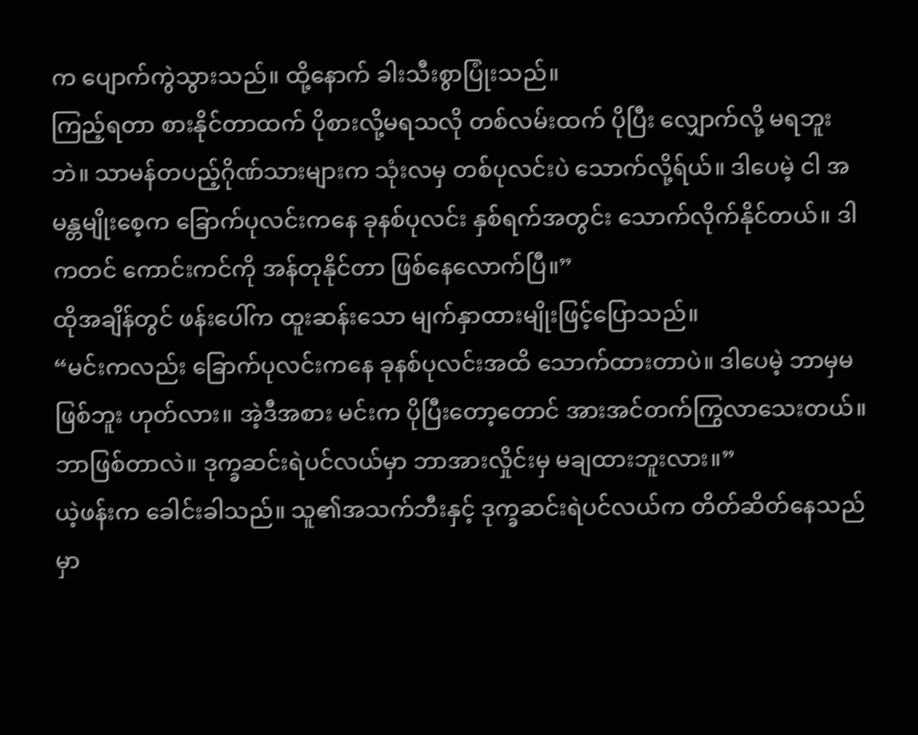က ပျောက်ကွဲသွားသည်။ ထို့နောက် ခါးသီးစွာပြုံးသည်။
ကြည့်ရတာ စားနိုင်တာထက် ပိုစားလို့မရသလို တစ်လမ်းထက် ပိုပြီး လျှောက်လို့ မရဘူးဘဲ။ သာမန်တပည့်ဂိုဏ်သားများက သုံးလမှ တစ်ပုလင်းပဲ သောက်လို့ရ်ယ်။ ဒါပေမဲ့ ငါ အမန္တမျိုးစေ့က ခြောက်ပုလင်းကနေ ခုနစ်ပုလင်း နှစ်ရက်အတွင်း သောက်လိုက်နိုင်တယ်။ ဒါကတင် ကောင်းကင်ကို အန်တုနိုင်တာ ဖြစ်နေလောက်ပြီ။”
ထိုအချိန်တွင် ဖန်းပေါ်က ထူးဆန်းသော မျက်နှာထားမျိုးဖြင့်ပြောသည်။
“မင်းကလည်း ခြောက်ပုလင်းကနေ ခုနစ်ပုလင်းအထိ သောက်ထားတာပဲ။ ဒါပေမဲ့ ဘာမှမဖြစ်ဘူး ဟုတ်လား။ အဲ့ဒီအစား မင်းက ပိုပြီးတော့တောင် အားအင်တက်ကြွလာသေးတယ်။ ဘာဖြစ်တာလဲ။ ဒုက္ခဆင်းရဲပင်လယ်မှာ ဘာအားလှိုင်းမှ မချထားဘူးလား။”
ယဲ့ဖန်းက ခေါင်းခါသည်။ သူ၏အသက်ဘီးနှင့် ဒုက္ခဆင်းရဲပင်လယ်က တိတ်ဆိတ်နေသည်မှာ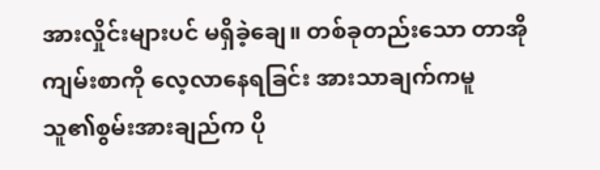အားလှိုင်းများပင် မရှိခဲ့ချေ။ တစ်ခုတည်းသော တာအိုကျမ်းစာကို လေ့လာနေရခြင်း အားသာချက်ကမူ သူ၏စွမ်းအားချည်က ပို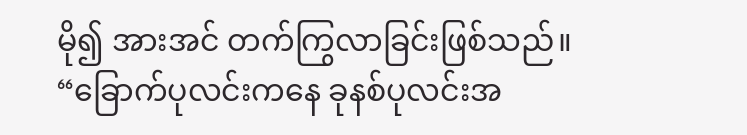မို၍ အားအင် တက်ကြွလာခြင်းဖြစ်သည်။
“ခြောက်ပုလင်းကနေ ခုနစ်ပုလင်းအ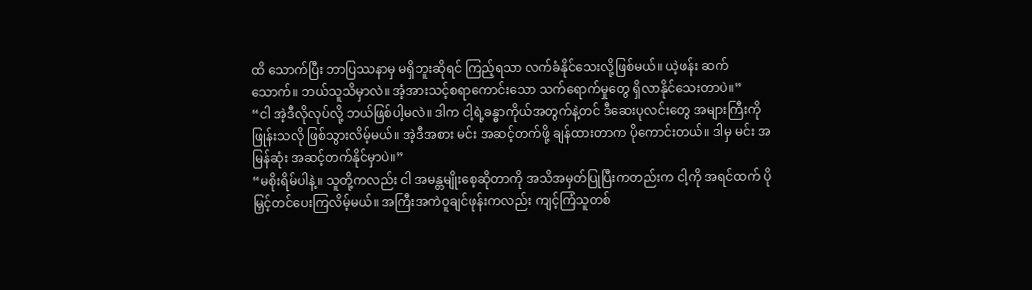ထိ သောက်ပြီး ဘာပြဿနာမှ မရှိဘူးဆိုရင် ကြည့်ရသာ လက်ခံနိုင်သေးလို့ဖြစ်မယ်။ ယဲ့ဖန်း ဆက်သောက်။ ဘယ်သူသိမှာလဲ။ အံ့အားသင့်စရာကောင်းသော သက်ရောက်မှုတွေ ရှိလာနိုင်သေးတာပဲ။”
“ငါ အဲ့ဒီလိုလုပ်လို့ ဘယ်ဖြစ်ပါ့မလဲ။ ဒါက ငါ့ရဲ့ခန္ဓာကိုယ်အတွက်နဲ့တင် ဒီဆေးပုလင်းတွေ အများကြီးကို ဖြုန်းသလို ဖြစ်သွားလိမ့်မယ်။ အဲ့ဒီအစား မင်း အဆင့်တက်ဖို့ ချန်ထားတာက ပိုကောင်းတယ်။ ဒါမှ မင်း အမြန်ဆုံး အဆင့်တက်နိုင်မှာပဲ။”
“မစိုးရိမ်ပါနဲ့။ သူတို့ကလည်း ငါ အမန္တမျိုးစေ့ဆိုတာကို အသိအမှတ်ပြုပြီးကတည်းက ငါ့ကို အရင်ထက် ပိုမြှင့်တင်ပေးကြလိမ့်မယ်။ အကြီးအကဲဝူချင်ဖုန်းကလည်း ကျင့်ကြံသူတစ်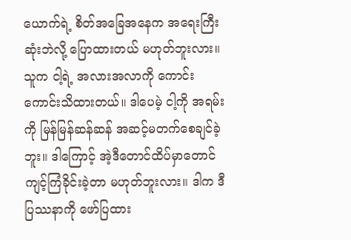ယောက်ရဲ့ စိတ်အခြေအနေက အရေးကြီးဆုံးဘဲလို့ ပြောထားတယ် မဟုတ်ဘူးလား။ သူက ငါ့ရဲ့ အလားအလာကို ကောင်းကောင်းသိထားတယ်။ ဒါပေမဲ့ ငါ့ကို အရမ်းကို မြန်မြန်ဆန်ဆန် အဆင့်မတက်စေချင်ခဲ့ဘူး။ ဒါကြောင့် အဲ့ဒီတောင်ထိပ်မှာတောင် ကျင့်ကြံခိုင်းခဲ့တာ မဟုတ်ဘူးလား။ ဒါက ဒီပြဿနာကို ဖော်ပြထား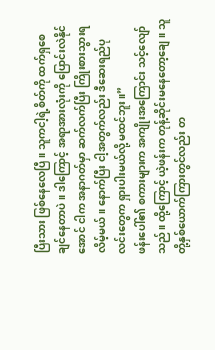ပြီးသား ဖြစ်နေလေပြီ။ သူကငါ့ရဲ့စိတ်ကို ထက်ရှစေချင်နေတာပဲ။ ဒါကြောင့် အရာအားလုံးကို ပြောင်းလဲနိုင်အောင် ငါက အနာဂတ်မှာ ဆက်လက်ပြီး ကြိုးစားသွားရလိမ့်မယ်။ နောက်ပြီး ငါ့အတွက်လည်း ဒီဆေးရည်ပုလင်းတွေက ရှားပါးမယ်လို့ မထင်ဘူး။”
ဖန်းပေါ်၏ စကားများက အကျိုးအကြောင်း သင့်လျော်သည်။ ထို့ကြောင့် ယဲ့ဖန်းက တုန့်ဆိုင်းမနေတော့ချေ။ သူတို့နှစ်ယောက်ကြားတွင်လည်း တ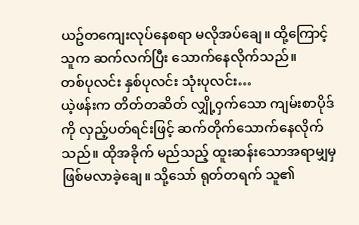ယဥ်တကျေးလုပ်နေစရာ မလိုအပ်ချေ။ ထို့ကြောင့် သူက ဆက်လက်ပြီး သောက်နေလိုက်သည်။
တစ်ပုလင်း နှစ်ပုလင်း သုံးပုလင်း…
ယဲ့ဖန်းက တိတ်တဆိတ် လျှို့ဝှက်သော ကျမ်းစာပိုဒ်ကို လှည့်ပတ်ရင်းဖြင့် ဆက်တိုက်သောက်နေလိုက်သည်။ ထိုအခိုက် မည်သည့် ထူးဆန်းသောအရာမျှမှ ဖြစ်မလာခဲ့ချေ။ သို့သော် ရုတ်တရက် သူ၏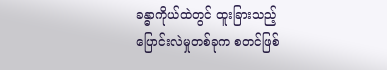ခန္ဓာကိုယ်ထဲတွင် ထူးခြားသည့် ပြောင်းလဲမှုတစ်ခုက စတင်ဖြစ်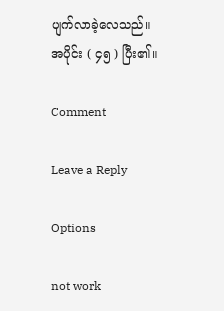ပျက်လာခဲ့လေသည်။
အပိုင်း ( ၄၅ ) ပြီး၏။

Comment

Leave a Reply

Options

not work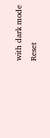with dark mode
Reset